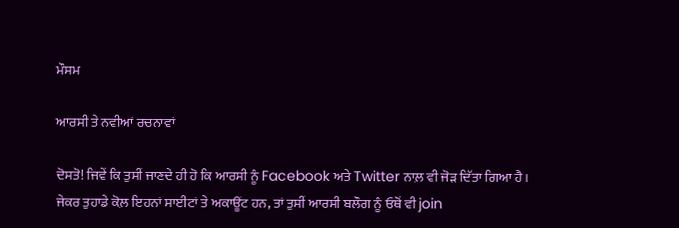ਮੌਸਮ

ਆਰਸੀ ਤੇ ਨਵੀਆਂ ਰਚਨਾਵਾਂ

ਦੋਸਤੋ! ਜਿਵੇਂ ਕਿ ਤੁਸੀਂ ਜਾਣਦੇ ਹੀ ਹੋ ਕਿ ਆਰਸੀ ਨੂੰ Facebook ਅਤੇ Twitter ਨਾਲ਼ ਵੀ ਜੋੜ ਦਿੱਤਾ ਗਿਆ ਹੈ। ਜੇਕਰ ਤੁਹਾਡੇ ਕੋਲ਼ ਇਹਨਾਂ ਸਾਈਟਾਂ ਤੇ ਅਕਾਊਂਟ ਹਨ, ਤਾਂ ਤੁਸੀਂ ਆਰਸੀ ਬਲੌਗ ਨੂੰ ਓਥੋਂ ਵੀ join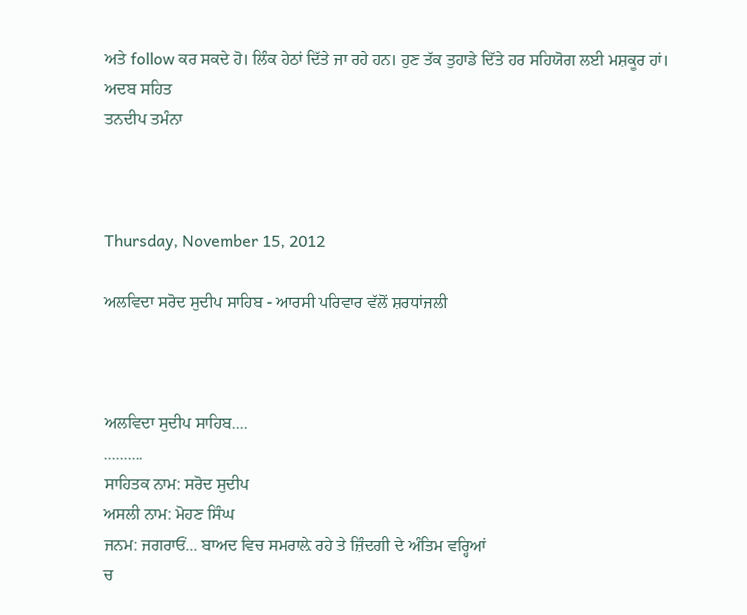ਅਤੇ follow ਕਰ ਸਕਦੇ ਹੋ। ਲਿੰਕ ਹੇਠਾਂ ਦਿੱਤੇ ਜਾ ਰਹੇ ਹਨ। ਹੁਣ ਤੱਕ ਤੁਹਾਡੇ ਦਿੱਤੇ ਹਰ ਸਹਿਯੋਗ ਲਈ ਮਸ਼ਕੂਰ ਹਾਂ।
ਅਦਬ ਸਹਿਤ
ਤਨਦੀਪ ਤਮੰਨਾ



Thursday, November 15, 2012

ਅਲਵਿਦਾ ਸਰੋਦ ਸੁਦੀਪ ਸਾਹਿਬ - ਆਰਸੀ ਪਰਿਵਾਰ ਵੱਲੋਂ ਸ਼ਰਧਾਂਜਲੀ



ਅਲਵਿਦਾ ਸੁਦੀਪ ਸਾਹਿਬ....
..........
ਸਾਹਿਤਕ ਨਾਮ: ਸਰੋਦ ਸੁਦੀਪ
ਅਸਲੀ ਨਾਮ: ਮੋਹਣ ਸਿੰਘ
ਜਨਮ: ਜਗਰਾਓਂ... ਬਾਅਦ ਵਿਚ ਸਮਰਾਲ਼ੇ ਰਹੇ ਤੇ ਜ਼ਿੰਦਗੀ ਦੇ ਅੰਤਿਮ ਵਰ੍ਹਿਆਂ
ਚ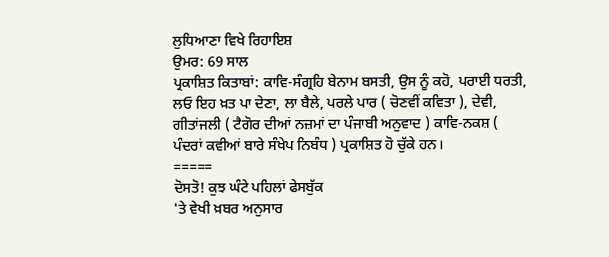ਲੁਧਿਆਣਾ ਵਿਖੇ ਰਿਹਾਇਸ਼
ਉਮਰ: 69 ਸਾਲ
ਪ੍ਰਕਾਸ਼ਿਤ ਕਿਤਾਬਾਂ: ਕਾਵਿ-ਸੰਗ੍ਰਹਿ ਬੇਨਾਮ ਬਸਤੀ, ਉਸ ਨੂੰ ਕਹੋ, ਪਰਾਈ ਧਰਤੀ, ਲਓ ਇਹ ਖ਼ਤ ਪਾ ਦੇਣਾ, ਲਾ ਬੈਲੇ, ਪਰਲੇ ਪਾਰ ( ਚੋਣਵੀਂ ਕਵਿਤਾ ), ਦੇਵੀ, ਗੀਤਾਂਜਲੀ ( ਟੈਗੋਰ ਦੀਆਂ ਨਜ਼ਮਾਂ ਦਾ ਪੰਜਾਬੀ ਅਨੁਵਾਦ ) ਕਾਵਿ-ਨਕਸ਼ ( ਪੰਦਰਾਂ ਕਵੀਆਂ ਬਾਰੇ ਸੰਖੇਪ ਨਿਬੰਧ ) ਪ੍ਰਕਾਸ਼ਿਤ ਹੋ ਚੁੱਕੇ ਹਨ।
=====
ਦੋਸਤੋ! ਕੁਝ ਘੰਟੇ ਪਹਿਲਾਂ ਫੇਸਬੁੱਕ
'ਤੇ ਵੇਖੀ ਖ਼ਬਰ ਅਨੁਸਾਰ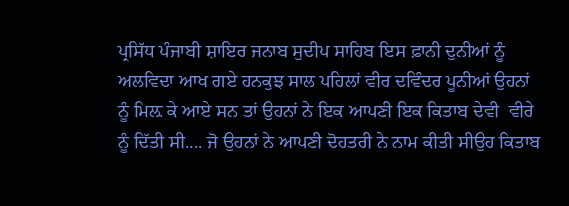ਪ੍ਰਸਿੱਧ ਪੰਜਾਬੀ ਸ਼ਾਇਰ ਜਨਾਬ ਸੁਦੀਪ ਸਾਹਿਬ ਇਸ ਫ਼ਾਨੀ ਦੁਨੀਆਂ ਨੂੰ ਅਲਵਿਦਾ ਆਖ ਗਏ ਹਨਕੁਝ ਸਾਲ ਪਹਿਲਾਂ ਵੀਰ ਦਵਿੰਦਰ ਪੂਨੀਆਂ ਉਹਨਾਂ ਨੂੰ ਮਿਲ਼ ਕੇ ਆਏ ਸਨ ਤਾਂ ਉਹਨਾਂ ਨੇ ਇਕ ਆਪਣੀ ਇਕ ਕਿਤਾਬ ਦੇਵੀ  ਵੀਰੇ ਨੂੰ ਦਿੱਤੀ ਸੀ.... ਜੋ ਉਹਨਾਂ ਨੇ ਆਪਣੀ ਦੋਹਤਰੀ ਨੇ ਨਾਮ ਕੀਤੀ ਸੀਉਹ ਕਿਤਾਬ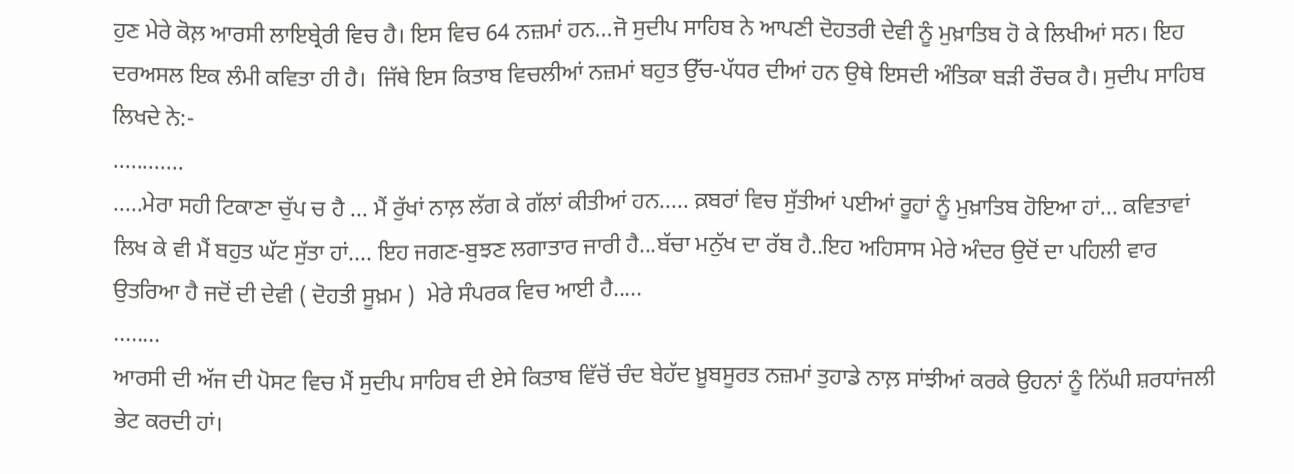ਹੁਣ ਮੇਰੇ ਕੋਲ਼ ਆਰਸੀ ਲਾਇਬ੍ਰੇਰੀ ਵਿਚ ਹੈ। ਇਸ ਵਿਚ 64 ਨਜ਼ਮਾਂ ਹਨ...ਜੋ ਸੁਦੀਪ ਸਾਹਿਬ ਨੇ ਆਪਣੀ ਦੋਹਤਰੀ ਦੇਵੀ ਨੂੰ ਮੁਖ਼ਾਤਿਬ ਹੋ ਕੇ ਲਿਖੀਆਂ ਸਨ। ਇਹ ਦਰਅਸਲ ਇਕ ਲੰਮੀ ਕਵਿਤਾ ਹੀ ਹੈ।  ਜਿੱਥੇ ਇਸ ਕਿਤਾਬ ਵਿਚਲੀਆਂ ਨਜ਼ਮਾਂ ਬਹੁਤ ਉੱਚ-ਪੱਧਰ ਦੀਆਂ ਹਨ ਉਥੇ ਇਸਦੀ ਅੰਤਿਕਾ ਬੜੀ ਰੌਚਕ ਹੈ। ਸੁਦੀਪ ਸਾਹਿਬ ਲਿਖਦੇ ਨੇ:-
............
.....ਮੇਰਾ ਸਹੀ ਟਿਕਾਣਾ ਚੁੱਪ ਚ ਹੈ ... ਮੈਂ ਰੁੱਖਾਂ ਨਾਲ਼ ਲੱਗ ਕੇ ਗੱਲਾਂ ਕੀਤੀਆਂ ਹਨ..... ਕ਼ਬਰਾਂ ਵਿਚ ਸੁੱਤੀਆਂ ਪਈਆਂ ਰੂਹਾਂ ਨੂੰ ਮੁਖ਼ਾਤਿਬ ਹੋਇਆ ਹਾਂ... ਕਵਿਤਾਵਾਂ ਲਿਖ ਕੇ ਵੀ ਮੈਂ ਬਹੁਤ ਘੱਟ ਸੁੱਤਾ ਹਾਂ.... ਇਹ ਜਗਣ-ਬੁਝਣ ਲਗਾਤਾਰ ਜਾਰੀ ਹੈ...ਬੱਚਾ ਮਨੁੱਖ ਦਾ ਰੱਬ ਹੈ..ਇਹ ਅਹਿਸਾਸ ਮੇਰੇ ਅੰਦਰ ਉਦੋਂ ਦਾ ਪਹਿਲੀ ਵਾਰ ਉਤਰਿਆ ਹੈ ਜਦੋਂ ਦੀ ਦੇਵੀ ( ਦੋਹਤੀ ਸੂਖ਼ਮ )  ਮੇਰੇ ਸੰਪਰਕ ਵਿਚ ਆਈ ਹੈ.....
........
ਆਰਸੀ ਦੀ ਅੱਜ ਦੀ ਪੋਸਟ ਵਿਚ ਮੈਂ ਸੁਦੀਪ ਸਾਹਿਬ ਦੀ ਏਸੇ ਕਿਤਾਬ ਵਿੱਚੋਂ ਚੰਦ ਬੇਹੱਦ ਖ਼ੂਬਸੂਰਤ ਨਜ਼ਮਾਂ ਤੁਹਾਡੇ ਨਾਲ਼ ਸਾਂਝੀਆਂ ਕਰਕੇ ਉਹਨਾਂ ਨੂੰ ਨਿੱਘੀ ਸ਼ਰਧਾਂਜਲੀ ਭੇਟ ਕਰਦੀ ਹਾਂ।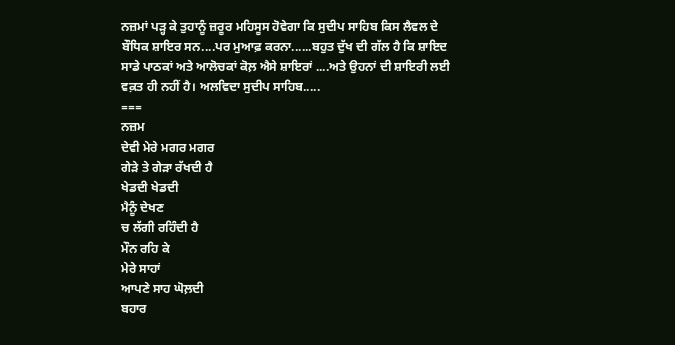ਨਜ਼ਮਾਂ ਪੜ੍ਹ ਕੇ ਤੁਹਾਨੂੰ ਜ਼ਰੂਰ ਮਹਿਸੂਸ ਹੋਵੇਗਾ ਕਿ ਸੁਦੀਪ ਸਾਹਿਬ ਕਿਸ ਲੈਵਲ ਦੇ ਬੌਧਿਕ ਸ਼ਾਇਰ ਸਨ....ਪਰ ਮੁਆਫ਼ ਕਰਨਾ......ਬਹੁਤ ਦੁੱਖ ਦੀ ਗੱਲ ਹੈ ਕਿ ਸ਼ਾਇਦ ਸਾਡੇ ਪਾਠਕਾਂ ਅਤੇ ਆਲੋਚਕਾਂ ਕੋਲ਼ ਐਸੇ ਸ਼ਾਇਰਾਂ ....ਅਤੇ ਉਹਨਾਂ ਦੀ ਸ਼ਾਇਰੀ ਲਈ ਵਕ਼ਤ ਹੀ ਨਹੀਂ ਹੈ। ਅਲਵਿਦਾ ਸੁਦੀਪ ਸਾਹਿਬ.....
===
ਨਜ਼ਮ
ਦੇਵੀ ਮੇਰੇ ਮਗਰ ਮਗਰ
ਗੇੜੇ ਤੇ ਗੇੜਾ ਰੱਖਦੀ ਹੈ
ਖੇਡਦੀ ਖੇਡਦੀ
ਮੈਨੂੰ ਦੇਖਣ
ਚ ਲੱਗੀ ਰਹਿੰਦੀ ਹੈ
ਮੌਨ ਰਹਿ ਕੇ
ਮੇਰੇ ਸਾਹਾਂ
ਆਪਣੇ ਸਾਹ ਘੋਲ਼ਦੀ
ਬਹਾਰ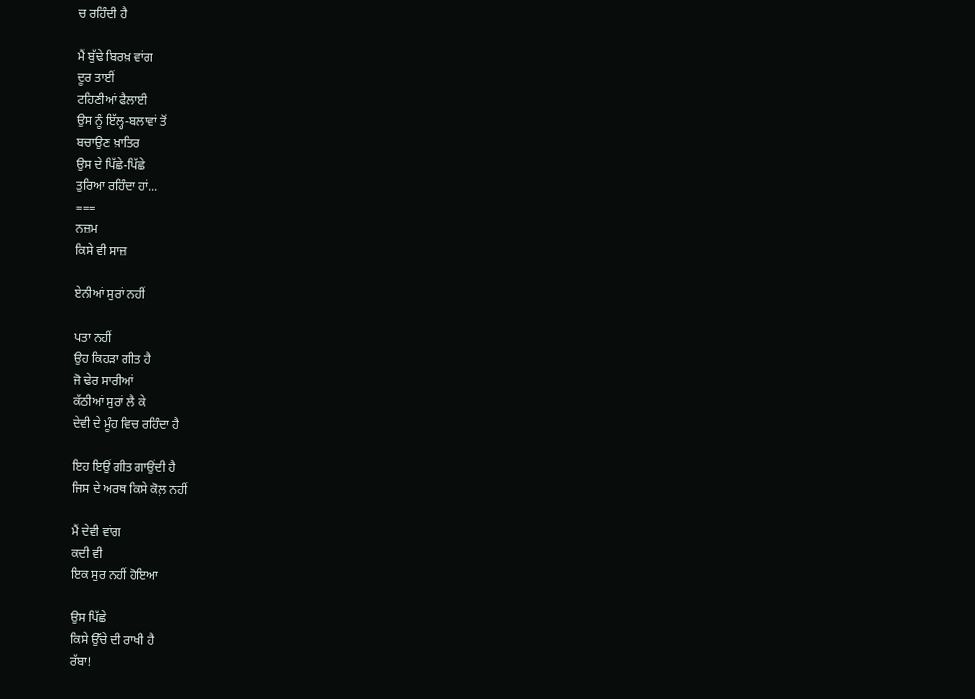ਚ ਰਹਿੰਦੀ ਹੈ

ਮੈਂ ਬੁੱਢੇ ਬਿਰਖ਼ ਵਾਂਗ
ਦੂਰ ਤਾਈਂ
ਟਹਿਣੀਆਂ ਫੈਲਾਈ
ਉਸ ਨੂੰ ਇੱਲ੍ਹ-ਬਲਾਵਾਂ ਤੋਂ
ਬਚਾਉਣ ਖ਼ਾਤਿਰ
ਉਸ ਦੇ ਪਿੱਛੇ-ਪਿੱਛੇ
ਤੁਰਿਆ ਰਹਿੰਦਾ ਹਾਂ...
===
ਨਜ਼ਮ
ਕਿਸੇ ਵੀ ਸਾਜ਼

ਏਨੀਆਂ ਸੁਰਾਂ ਨਹੀਂ

ਪਤਾ ਨਹੀਂ
ਉਹ ਕਿਹੜਾ ਗੀਤ ਹੈ
ਜੋ ਢੇਰ ਸਾਰੀਆਂ
ਕੱਠੀਆਂ ਸੁਰਾਂ ਲੈ ਕੇ
ਦੇਵੀ ਦੇ ਮੂੰਹ ਵਿਚ ਰਹਿੰਦਾ ਹੈ

ਇਹ ਇਉਂ ਗੀਤ ਗਾਉਂਦੀ ਹੈ
ਜਿਸ ਦੇ ਅਰਥ ਕਿਸੇ ਕੋਲ਼ ਨਹੀਂ

ਮੈਂ ਦੇਵੀ ਵਾਂਗ
ਕਦੀ ਵੀ
ਇਕ ਸੁਰ ਨਹੀਂ ਹੋਇਆ

ਉਸ ਪਿੱਛੇ
ਕਿਸੇ ਉੱਚੇ ਦੀ ਰਾਖੀ ਹੈ
ਰੱਬਾ!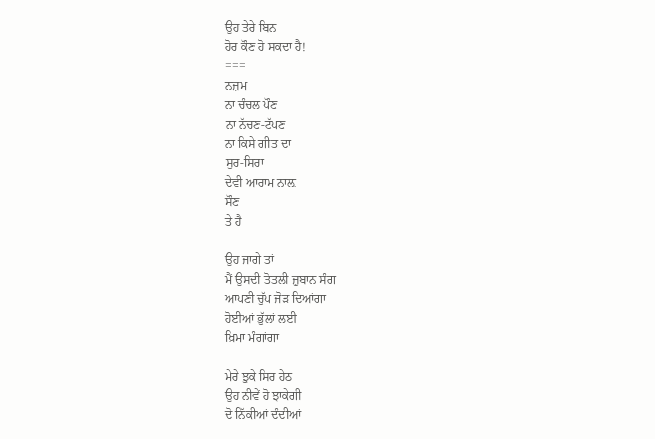ਉਹ ਤੇਰੇ ਬਿਨ
ਹੋਰ ਕੌਣ ਹੋ ਸਕਦਾ ਹੈ!
===
ਨਜ਼ਮ
ਨਾ ਚੰਚਲ ਪੌਣ
ਨਾ ਨੱਚਣ-ਟੱਪਣ
ਨਾ ਕਿਸੇ ਗੀਤ ਦਾ
ਸੁਰ-ਸਿਰਾ
ਦੇਵੀ ਆਰਾਮ ਨਾਲ਼
ਸੌਣ
ਤੇ ਹੈ

ਉਹ ਜਾਗੇ ਤਾਂ
ਮੈਂ ਉਸਦੀ ਤੋਤਲੀ ਜ਼ੁਬਾਨ ਸੰਗ
ਆਪਣੀ ਚੁੱਪ ਜੋੜ ਦਿਆਂਗਾ
ਹੋਈਆਂ ਭੁੱਲਾਂ ਲਈ
ਖ਼ਿਮਾ ਮੰਗਾਂਗਾ

ਮੇਰੇ ਝੁਕੇ ਸਿਰ ਹੇਠ
ਉਹ ਨੀਵੇਂ ਹੋ ਝਾਕੇਗੀ
ਦੋ ਨਿੱਕੀਆਂ ਦੰਦੀਆਂ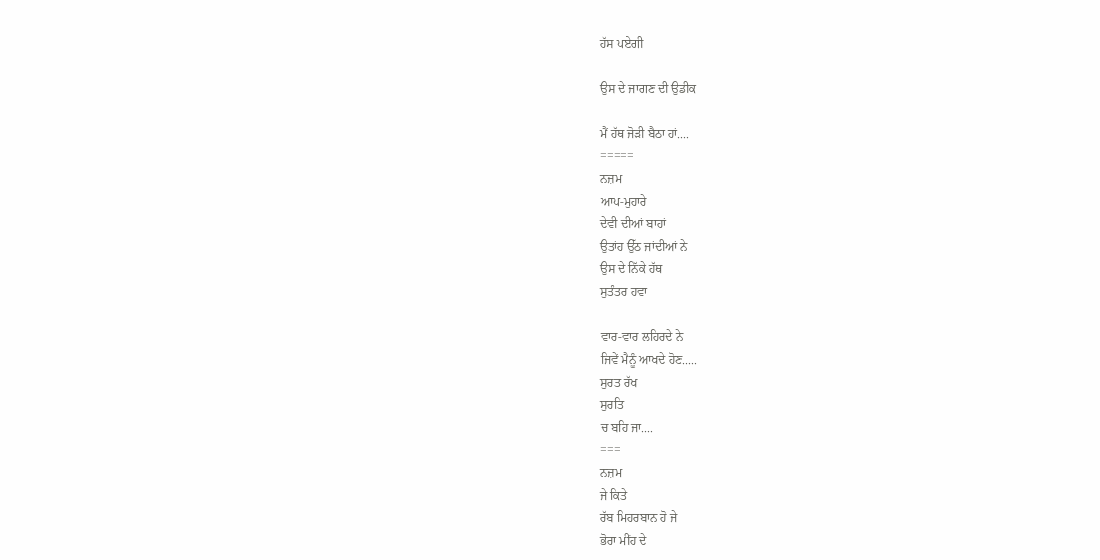ਹੱਸ ਪਏਗੀ

ਉਸ ਦੇ ਜਾਗਣ ਦੀ ਉਡੀਕ

ਮੈਂ ਹੱਥ ਜੋੜੀ ਬੈਠਾ ਹਾਂ....
=====
ਨਜ਼ਮ
ਆਪ-ਮੁਹਾਰੇ
ਦੇਵੀ ਦੀਆਂ ਬਾਹਾਂ
ਉਤਾਂਹ ਉੱਠ ਜਾਂਦੀਆਂ ਨੇ
ਉਸ ਦੇ ਨਿੱਕੇ ਹੱਥ
ਸੁਤੰਤਰ ਹਵਾ

ਵਾਰ-ਵਾਰ ਲਹਿਰਦੇ ਨੇ
ਜਿਵੇਂ ਮੈਨੂੰ ਆਖਦੇ ਹੋਣ.....
ਸੁਰਤ ਰੱਖ
ਸੁਰਤਿ
ਚ ਬਹਿ ਜਾ....
===
ਨਜ਼ਮ
ਜੇ ਕਿਤੇ
ਰੱਬ ਮਿਹਰਬਾਨ ਹੋ ਜੇ
ਭੋਰਾ ਮੀਂਹ ਦੇ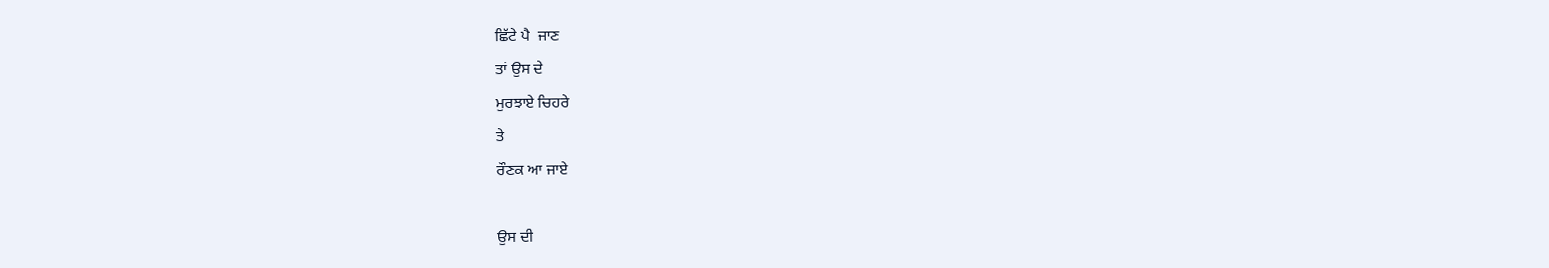ਛਿੱਟੇ ਪੈ  ਜਾਣ
ਤਾਂ ਉਸ ਦੇ
ਮੁਰਝਾਏ ਚਿਹਰੇ
ਤੇ
ਰੌਣਕ ਆ ਜਾਏ

ਉਸ ਦੀ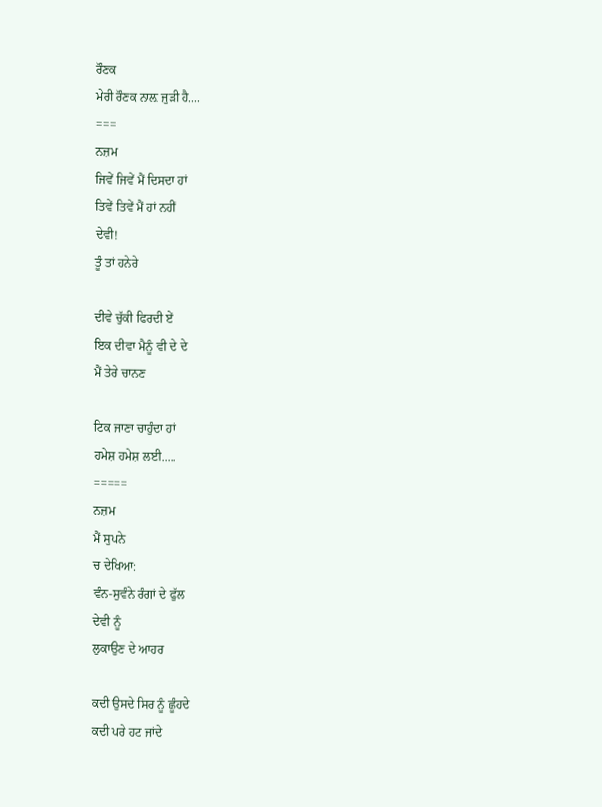ਰੌਣਕ
ਮੇਰੀ ਰੌਣਕ ਨਾਲ਼ ਜੁੜੀ ਹੈ....
===
ਨਜ਼ਮ
ਜਿਵੇਂ ਜਿਵੇਂ ਮੈਂ ਦਿਸਦਾ ਹਾਂ
ਤਿਵੇਂ ਤਿਵੇਂ ਮੈਂ ਹਾਂ ਨਹੀਂ
ਦੇਵੀ!
ਤੂੰ ਤਾਂ ਹਨੇਰੇ

ਦੀਵੇ ਚੁੱਕੀ ਫਿਰਦੀ ਏਂ
ਇਕ ਦੀਵਾ ਮੈਨੂੰ ਵੀ ਦੇ ਦੇ
ਮੈਂ ਤੇਰੇ ਚਾਨਣ

ਟਿਕ ਜਾਣਾ ਚਾਹੁੰਦਾ ਹਾਂ
ਹਮੇਸ਼ ਹਮੇਸ਼ ਲਈ.....
=====
ਨਜ਼ਮ
ਮੈਂ ਸੁਪਨੇ
ਚ ਦੇਖਿਆ:
ਵੰਨ-ਸੁਵੰਨੇ ਰੰਗਾਂ ਦੇ ਫੁੱਲ
ਦੇਵੀ ਨੂੰ
ਲੁਕਾਉਣ ਦੇ ਆਹਰ

ਕਦੀ ਉਸਦੇ ਸਿਰ ਨੂੰ ਛੂੰਹਦੇ
ਕਦੀ ਪਰੇ ਹਟ ਜਾਂਦੇ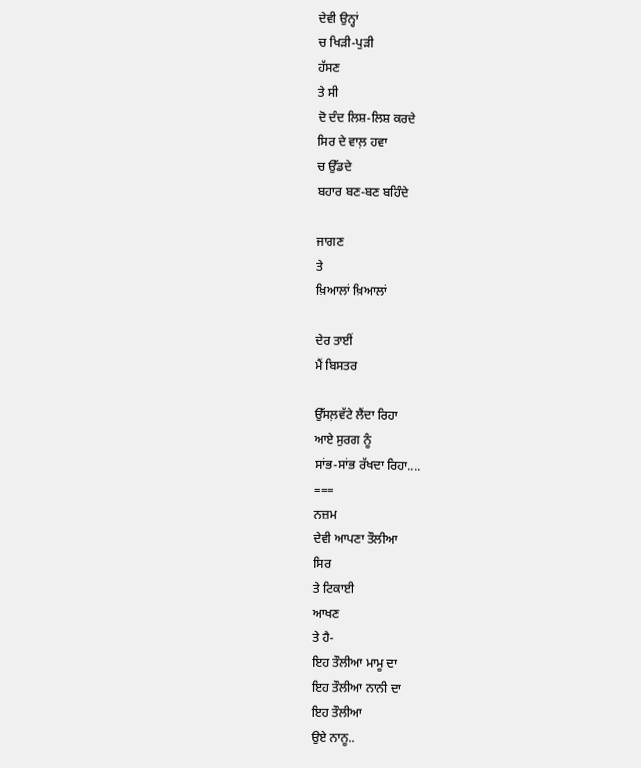ਦੇਵੀ ਉਨ੍ਹਾਂ
ਚ ਖਿੜੀ-ਪੁੜੀ
ਹੱਸਣ
ਤੇ ਸੀ
ਦੋ ਦੰਦ ਲਿਸ਼-ਲਿਸ਼ ਕਰਦੇ
ਸਿਰ ਦੇ ਵਾਲ਼ ਹਵਾ
ਚ ਉੱਡਦੇ
ਬਹਾਰ ਬਣ-ਬਣ ਬਹਿੰਦੇ

ਜਾਗਣ
ਤੇ
ਖ਼ਿਆਲਾਂ ਖ਼ਿਆਲਾਂ

ਦੇਰ ਤਾਈਂ
ਮੈਂ ਬਿਸਤਰ

ਉੱਸਲ਼ਵੱਟੇ ਲੈਂਦਾ ਰਿਹਾ
ਆਏ ਸੁਰਗ ਨੂੰ
ਸਾਂਭ-ਸਾਂਭ ਰੱਖਦਾ ਰਿਹਾ....
===
ਨਜ਼ਮ
ਦੇਵੀ ਆਪਣਾ ਤੌਲੀਆ
ਸਿਰ
ਤੇ ਟਿਕਾਈ
ਆਖਣ
ਤੇ ਹੈ-
ਇਹ ਤੌਲੀਆ ਮਾਮੂ ਦਾ
ਇਹ ਤੌਲੀਆ ਨਾਨੀ ਦਾ
ਇਹ ਤੌਲੀਆ
ਉਏ ਨਾਨੂ..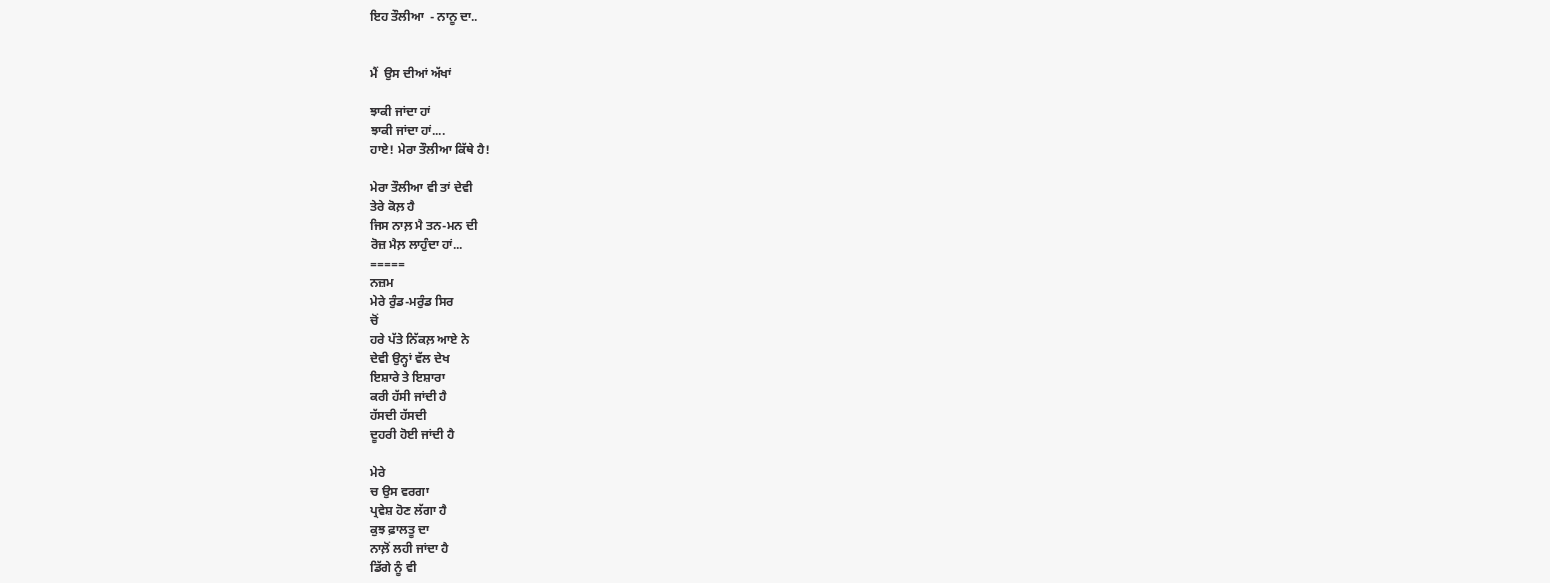ਇਹ ਤੌਲੀਆ  - ਨਾਨੂ ਦਾ..


ਮੈਂ  ਉਸ ਦੀਆਂ ਅੱਖਾਂ

ਝਾਕੀ ਜਾਂਦਾ ਹਾਂ
ਝਾਕੀ ਜਾਂਦਾ ਹਾਂ....
ਹਾਏ! ਮੇਰਾ ਤੌਲੀਆ ਕਿੱਥੇ ਹੈ!

ਮੇਰਾ ਤੌਲੀਆ ਵੀ ਤਾਂ ਦੇਵੀ
ਤੇਰੇ ਕੋਲ਼ ਹੈ
ਜਿਸ ਨਾਲ਼ ਮੈ ਤਨ-ਮਨ ਦੀ
ਰੋਜ਼ ਮੈਲ਼ ਲਾਹੁੰਦਾ ਹਾਂ...
=====
ਨਜ਼ਮ
ਮੇਰੇ ਰੁੰਡ-ਮਰੁੰਡ ਸਿਰ
ਚੋਂ
ਹਰੇ ਪੱਤੇ ਨਿੱਕਲ਼ ਆਏ ਨੇ
ਦੇਵੀ ਉਨ੍ਹਾਂ ਵੱਲ ਦੇਖ
ਇਸ਼ਾਰੇ ਤੇ ਇਸ਼ਾਰਾ
ਕਰੀ ਹੱਸੀ ਜਾਂਦੀ ਹੈ
ਹੱਸਦੀ ਹੱਸਦੀ
ਦੂਹਰੀ ਹੋਈ ਜਾਂਦੀ ਹੈ

ਮੇਰੇ
ਚ ਉਸ ਵਰਗਾ
ਪ੍ਰਵੇਸ਼ ਹੋਣ ਲੱਗਾ ਹੈ
ਕੁਝ ਫ਼ਾਲਤੂ ਦਾ
ਨਾਲ਼ੋਂ ਲਹੀ ਜਾਂਦਾ ਹੈ
ਡਿੱਗੇ ਨੂੰ ਵੀ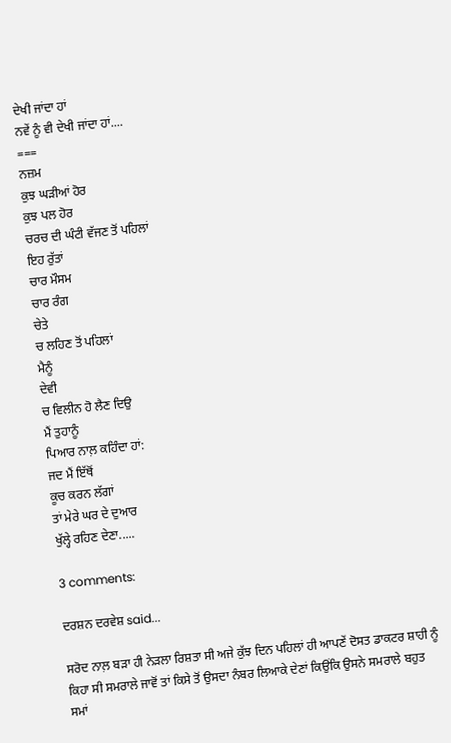ਦੇਖੀ ਜਾਂਦਾ ਹਾਂ
ਨਵੇਂ ਨੂੰ ਵੀ ਦੇਖੀ ਜਾਂਦਾ ਹਾਂ....
===
ਨਜ਼ਮ
ਕੁਝ ਘੜੀਆਂ ਹੋਰ
ਕੁਝ ਪਲ ਹੋਰ
ਚਰਚ ਦੀ ਘੰਟੀ ਵੱਜਣ ਤੋਂ ਪਹਿਲਾਂ
ਇਹ ਰੁੱਤਾਂ
ਚਾਰ ਮੌਸਮ
ਚਾਰ ਰੰਗ
ਚੇਤੇ
ਚ ਲਹਿਣ ਤੋਂ ਪਹਿਲਾਂ
ਮੈਨੂੰ
ਦੇਵੀ
ਚ ਵਿਲੀਨ ਹੋ ਲੈਣ ਦਿਉ
ਮੈਂ ਤੁਹਾਨੂੰ
ਪਿਆਰ ਨਾਲ਼ ਕਹਿੰਦਾ ਹਾਂ:
ਜਦ ਮੈਂ ਇੱਥੋਂ
ਕੂਚ ਕਰਨ ਲੱਗਾਂ
ਤਾਂ ਮੇਰੇ ਘਰ ਦੇ ਦੁਆਰ
ਖੁੱਲ੍ਹੇ ਰਹਿਣ ਦੇਣਾ.....

3 comments:

ਦਰਸ਼ਨ ਦਰਵੇਸ਼ said...

ਸਰੋਦ ਨਾਲ਼ ਬੜਾ ਹੀ ਨੇੜਲਾ ਰਿਸ਼ਤਾ ਸੀ ਅਜੇ ਕੁੱਝ ਦਿਨ ਪਹਿਲਾਂ ਹੀ ਆਪਣੇਂ ਦੋਸਤ ਡਾਕਟਰ ਸ਼ਾਹੀ ਨੂੰ ਕਿਹਾ ਸੀ ਸਮਰਾਲੇ ਜਾਵੋਂ ਤਾਂ ਕਿਸੇ ਤੋਂ ਉਸਦਾ ਨੰਬਰ ਲਿਆਕੇ ਦੇਣਾਂ ਕਿਉਂਕਿ ਉਸਨੇ ਸਮਰਾਲੇ ਬਹੁਤ ਸਮਾਂ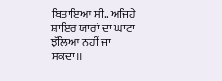ਬਿਤਾਇਆ ਸੀ.. ਅਜਿਹੇ ਸ਼ਾਇਰ ਯਾਰਾਂ ਦਾ ਘਾਟਾ ਝੱਲਿਆ ਨਹੀਂ ਜਾ ਸਕਦਾ।।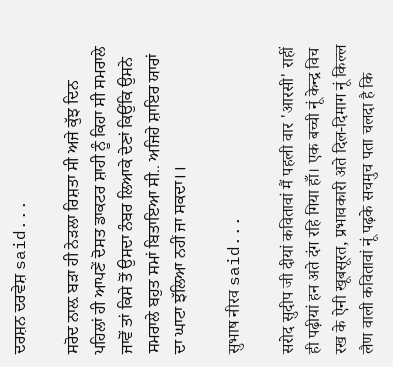ਦਰਸ਼ਨ ਦਰਵੇਸ਼ said...

ਸਰੋਦ ਨਾਲ਼ ਬੜਾ ਹੀ ਨੇੜਲਾ ਰਿਸ਼ਤਾ ਸੀ ਅਜੇ ਕੁੱਝ ਦਿਨ ਪਹਿਲਾਂ ਹੀ ਆਪਣੇਂ ਦੋਸਤ ਡਾਕਟਰ ਸ਼ਾਹੀ ਨੂੰ ਕਿਹਾ ਸੀ ਸਮਰਾਲੇ ਜਾਵੋਂ ਤਾਂ ਕਿਸੇ ਤੋਂ ਉਸਦਾ ਨੰਬਰ ਲਿਆਕੇ ਦੇਣਾਂ ਕਿਉਂਕਿ ਉਸਨੇ ਸਮਰਾਲੇ ਬਹੁਤ ਸਮਾਂ ਬਿਤਾਇਆ ਸੀ.. ਅਜਿਹੇ ਸ਼ਾਇਰ ਯਾਰਾਂ ਦਾ ਘਾਟਾ ਝੱਲਿਆ ਨਹੀਂ ਜਾ ਸਕਦਾ।।

सुभाष नीरव said...

सरोद सुदीप जी दीयां कवितावां मैं पहली वार 'आरसी' राहीं ही पढ़ीयां हन अते दंग रहि गिया हाँ। एक बच्ची नूं केन्द्र विच रख के ऐनी खूबसूरत, प्रभावकारी अते दिल-दिमाग नूं किल्ल लैण वाली कवितावां नूं पढ़के सचमुच पता चलदा है कि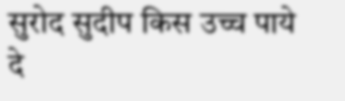सुरोद सुदीप किस उच्च पाये दे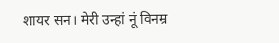शायर सन। मेरी उन्हां नूं विनम्र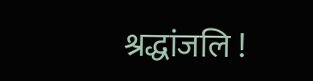श्रद्धांजलि !